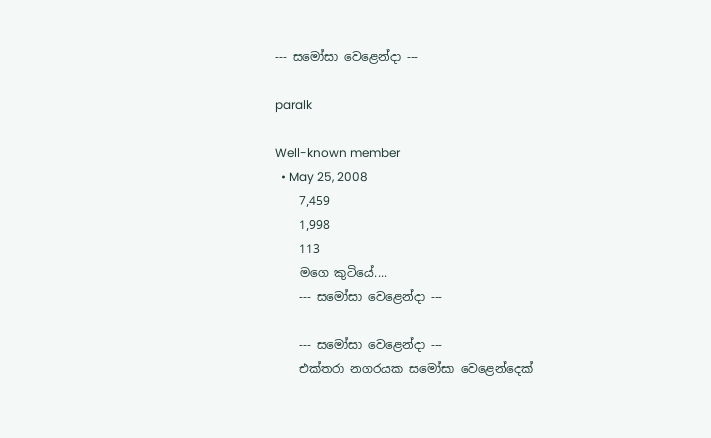--- සමෝසා වෙළෙන්දා ---

paralk

Well-known member
  • May 25, 2008
    7,459
    1,998
    113
    මගෙ කුටියේ....
    --- සමෝසා වෙළෙන්දා ---

    --- සමෝසා වෙළෙන්දා ---
    එක්තරා නගරයක සමෝසා වෙළෙන්දෙක්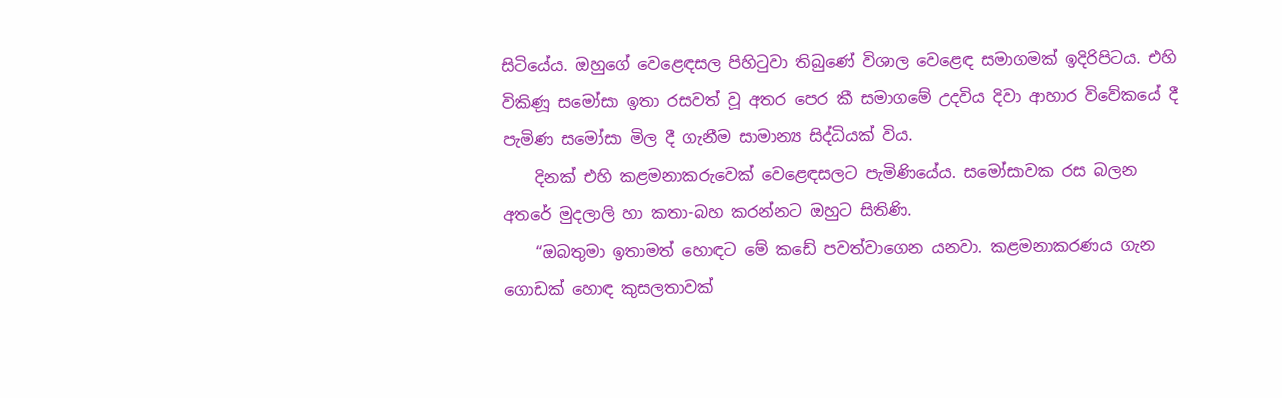සිටියේය. ඔහුගේ වෙළෙඳසල පිහිටුවා තිබුණේ විශාල වෙළෙඳ සමාගමක් ඉදිරිපිටය. එහි විකිණූ සමෝසා ඉතා රසවත් වූ අතර පෙර කී සමාගමේ උදවිය දිවා ආහාර විවේකයේ දී පැමිණ සමෝසා මිල දී ගැනීම සාමාන්‍ය සිද්ධියක් විය.
    දිනක් එහි කළමනාකරුවෙක් වෙළෙඳසලට පැමිණියේය. සමෝසාවක රස බලන අතරේ මුදලාලි හා කතා-බහ කරන්නට ඔහුට සිතිණි.
    “ඔබතුමා ඉතාමත් හොඳට මේ කඩේ පවත්වාගෙන යනවා. කළමනාකරණය ගැන ගොඩක් හොඳ කුසලතාවක්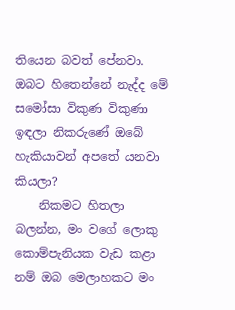තියෙන බවත් පේනවා. ඔබට හිතෙන්නේ නැද්ද මේ සමෝසා විකුණ විකුණා ඉඳලා නිකරුණේ ඔබේ හැකියාවන් අපතේ යනවා කියලා?
    නිකමට හිතලා බලන්න, මං වගේ ලොකු කොම්පැනියක වැඩ කළා නම් ඔබ මෙලාහකට මං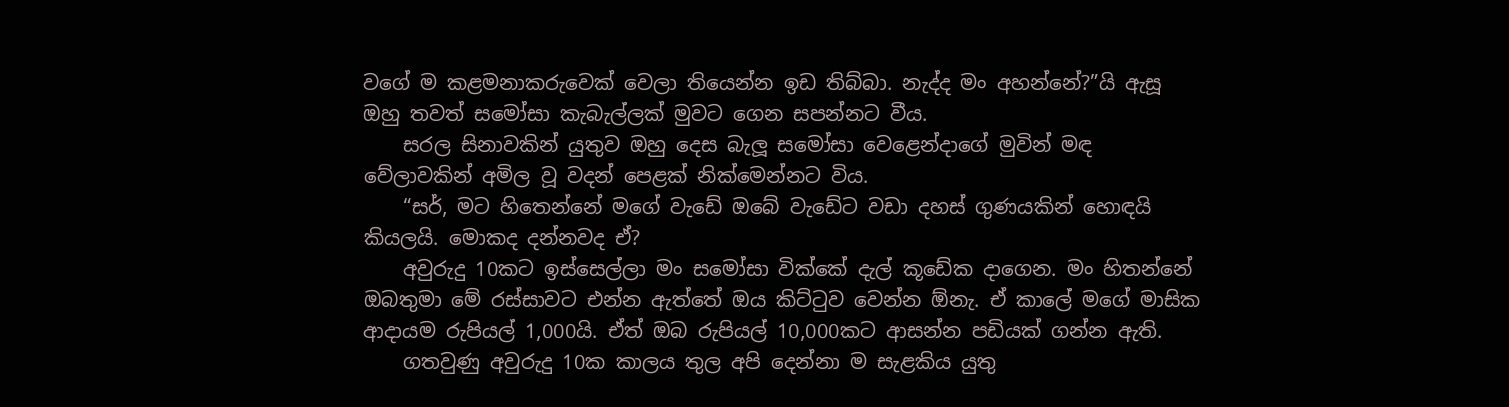වගේ ම කළමනාකරුවෙක් වෙලා තියෙන්න ඉඩ තිබ්බා. නැද්ද මං අහන්නේ?”යි ඇසූ ඔහු තවත් සමෝසා කැබැල්ලක් මුවට ගෙන සපන්නට වීය.
    සරල සිනාවකින් යුතුව ඔහු දෙස බැලූ සමෝසා වෙළෙන්දාගේ මුවින් මඳ වේලාවකින් අමිල වූ වදන් පෙළක් නික්මෙන්නට විය.
    “සර්, මට හිතෙන්නේ මගේ වැඩේ ඔබේ වැඩේට වඩා දහස් ගුණයකින් හොඳයි කියලයි. මොකද දන්නවද ඒ?
    අවුරුදු 10කට ඉස්සෙල්ලා මං සමෝසා වික්කේ දැල් කූඩේක දාගෙන. මං හිතන්නේ ඔබතුමා මේ රස්සාවට එන්න ඇත්තේ ඔය කිට්ටුව වෙන්න ඕනැ. ඒ කාලේ මගේ මාසික ආදායම රුපියල් 1,000යි. ඒත් ඔබ රුපියල් 10,000කට ආසන්න පඩියක් ගන්න ඇති.
    ගතවුණු අවුරුදු 10ක කාලය තුල අපි දෙන්නා ම සැළකිය යුතු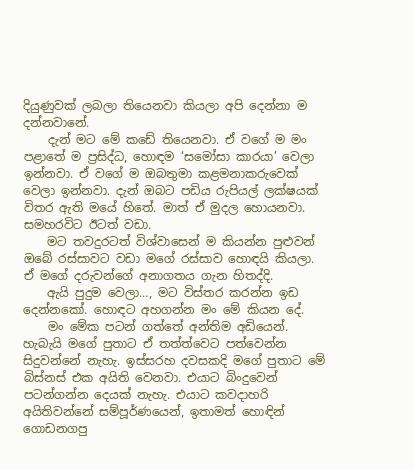දියුණුවක් ලබලා තියෙනවා කියලා අපි දෙන්නා ම දන්නවානේ.
    දැන් මට මේ කඩේ තියෙනවා. ඒ වගේ ම මං පළාතේ ම ප්‍රසිද්ධ, හොඳම ‘සමෝසා කාරයා’ වෙලා ඉන්නවා. ඒ වගේ ම ඔබතුමා කළමනාකරුවෙක් වෙලා ඉන්නවා. දැන් ඔබට පඩිය රුපියල් ලක්ෂයක් විතර ඇති මයේ හිතේ. මාත් ඒ මුදල හොයනවා. සමහරවිට ඊටත් වඩා.
    මට තවදුරටත් විශ්වාසෙන් ම කියන්න පුළුවන් ඔබේ රස්සාවට වඩා මගේ රස්සාව හොඳයි කියලා. ඒ මගේ දරුවන්ගේ අනාගතය ගැන හිතද්දි.
    ඇයි පුදුම වෙලා…, මට විස්තර කරන්න ඉඩ දෙන්නකෝ. හොඳට අහගන්න මං මේ කියන දේ.
    මං මේක පටන් ගත්තේ අන්තිම අඩියෙන්. හැබැයි මගේ පුතාට ඒ තත්ත්වෙට පත්වෙන්න සිදුවන්නේ නැහැ. ඉස්සරහ දවසකදි මගේ පුතාට මේ බිස්නස් එක අයිති වෙනවා. එයාට බිංදුවෙන් පටන්ගන්න දෙයක් නැහැ. එයාට කවදාහරි අයිතිවන්නේ සම්පූර්ණයෙන්, ඉතාමත් හොඳින් ගොඩනගපු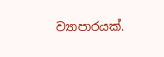ව්‍යාපාරයක්.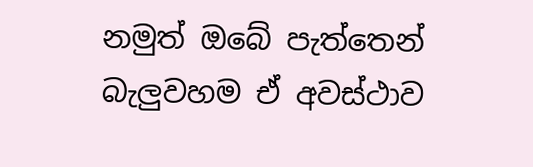නමුත් ඔබේ පැත්තෙන් බැලුවහම ඒ අවස්ථාව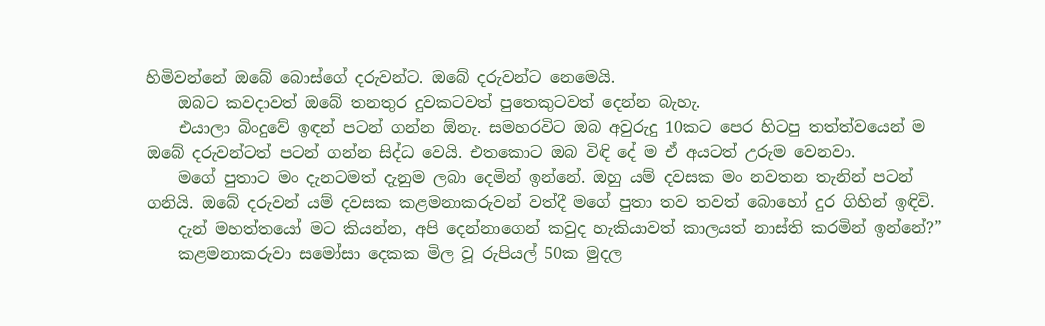හිමිවන්නේ ඔබේ බොස්ගේ දරුවන්ට. ඔබේ දරුවන්ට නෙමෙයි.
    ඔබට කවදාවත් ඔබේ තනතුර දුවකටවත් පුතෙකුටවත් දෙන්න බැහැ.
    එයාලා බිංදුවේ ඉඳන් පටන් ගන්න ඕනැ. සමහරවිට ඔබ අවුරුදු 10කට පෙර හිටපු තත්ත්වයෙන් ම ඔබේ දරුවන්ටත් පටන් ගන්න සිද්ධ වෙයි. එතකොට ඔබ විඳි දේ ම ඒ අයටත් උරුම වෙනවා.
    මගේ පුතාට මං දැනටමත් දැනුම ලබා දෙමින් ඉන්නේ. ඔහු යම් දවසක මං නවතන තැනින් පටන් ගනියි. ඔබේ දරුවන් යම් දවසක කළමනාකරුවන් වත්දී මගේ පුතා තව තවත් බොහෝ දුර ගිහින් ඉඳිවි.
    දැන් මහත්තයෝ මට කියන්න, අපි දෙන්නාගෙන් කවුද හැකියාවත් කාලයත් නාස්ති කරමින් ඉන්නේ?”
    කළමනාකරුවා සමෝසා දෙකක මිල වූ රුපියල් 50ක මුදල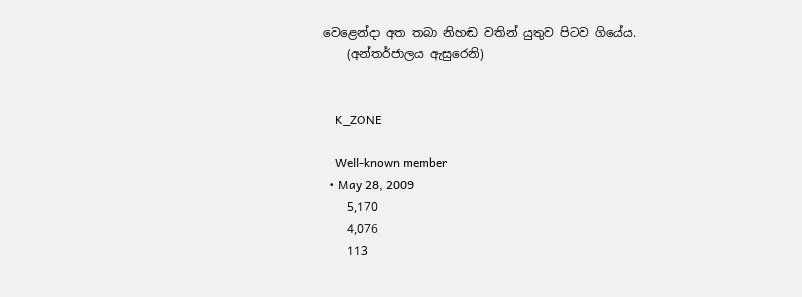වෙළෙන්දා අත තබා නිහඬ වතින් යුතුව පිටව ගියේය.
    (අන්තර්ජාලය ඇසුරෙනි)


    K_ZONE

    Well-known member
  • May 28, 2009
    5,170
    4,076
    113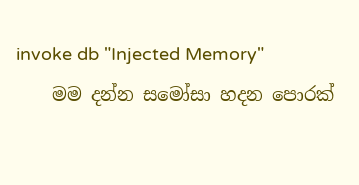invoke db "Injected Memory"
    මම දන්න සමෝසා හදන පොරක්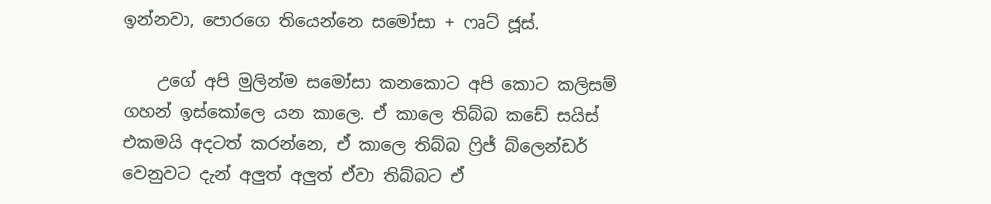ඉන්නවා, පොරගෙ තියෙන්නෙ සමෝසා + ෆෘට් ජූස්.

    උගේ අපි මුලින්ම සමෝසා කනකොට අපි කොට කලිසම් ගහන් ඉස්කෝලෙ යන කාලෙ. ඒ කාලෙ තිබ්බ කඩේ සයිස් එකමයි අදටත් කරන්නෙ, ඒ කාලෙ තිබ්බ ෆ්‍රිජ් බ්ලෙන්ඩර් වෙනුවට දැන් අලුත් අලුත් ඒවා තිබ්බට ඒ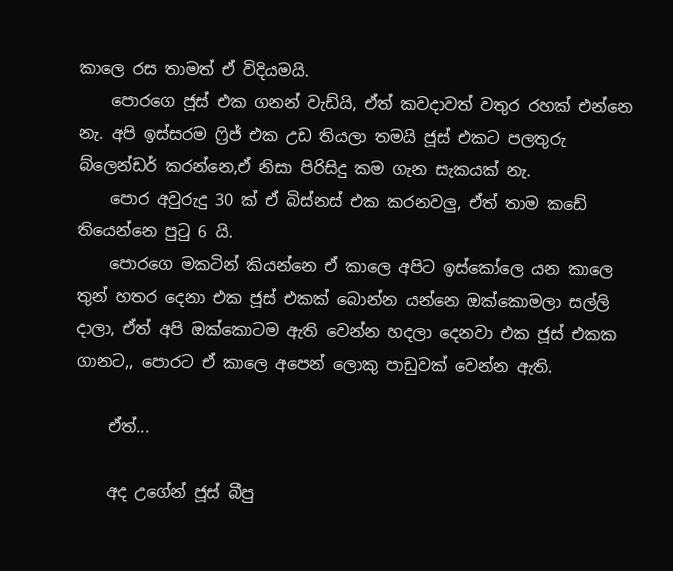කාලෙ රස තාමත් ඒ විදියමයි.
    පොරගෙ ජූස් එක ගනන් වැඩ්යි, ඒත් කවදාවත් වතුර රහක් එන්නෙ නැ. අපි ඉස්සරම ෆ්‍රිජ් එක උඩ තියලා තමයි ජූස් එකට පලතුරු බ්ලෙන්ඩර් කරන්නෙ,ඒ නිසා පිරිසිදු කම ගැන සැකයක් නැ.
    පොර අවුරුදු 30 ක් ඒ බිස්නස් එක කරනවලු, ඒත් තාම කඩේ තියෙන්නෙ පුටු 6 යි.
    පොරගෙ මකටින් කියන්නෙ ඒ කාලෙ අපිට ඉස්කෝලෙ යන කාලෙ තුන් හතර දෙනා එක ජූස් එකක් බොන්න යන්නෙ ඔක්කොමලා සල්ලි දාලා, ඒත් අපි ඔක්කොටම ඇති වෙන්න හදලා දෙනවා එක ජූස් එකක ගානට,, පොරට ඒ කාලෙ අපෙන් ලොකු පාඩුවක් වෙන්න ඇති.

    ඒත්...

    අද උගේන් ජූස් බීපු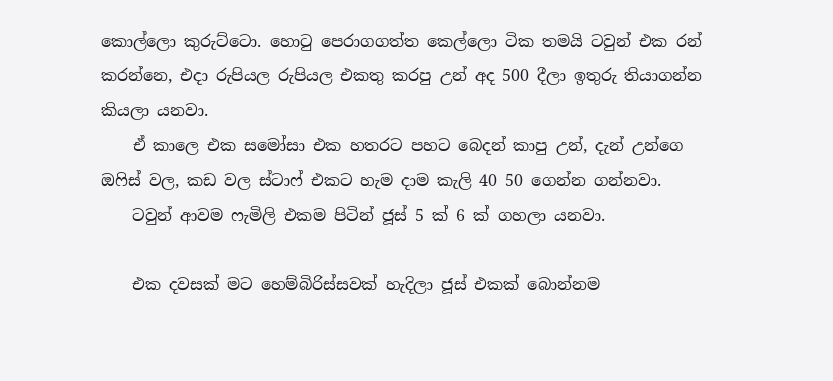කොල්ලො කුරුට්ටො. හොටු පෙරාගගත්ත කෙල්ලො ටික තමයි ටවුන් එක රන් කරන්නෙ, එදා රුපියල රුපියල එකතු කරපු උන් අද 500 දීලා ඉතුරු තියාගන්න කියලා යනවා.
    ඒ කාලෙ එක සමෝසා එක හතරට පහට බෙදන් කාපු උන්, දැන් උන්ගෙ ඔෆිස් වල, කඩ වල ස්ටාෆ් එකට හැම දාම කැලි 40 50 ගෙන්න ගන්නවා.
    ටවුන් ආවම ෆැමිලි එකම පිටින් ජූස් 5 ක් 6 ක් ගහලා යනවා.

    එක දවසක් මට හෙම්බිරිස්සවක් හැදිලා ජූස් එකක් බොන්නම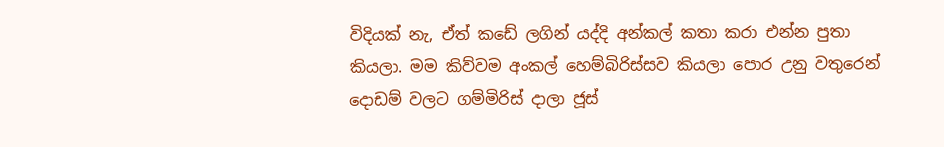විදියක් නැ, ඒත් කඩේ ලගින් යද්දි අන්කල් කතා කරා එන්න පුතා කියලා. මම කිව්වම අංකල් හෙම්බිරිස්සව කියලා පොර උනු වතුරෙන් දොඩම් වලට ගම්මිරිස් දාලා ජූස්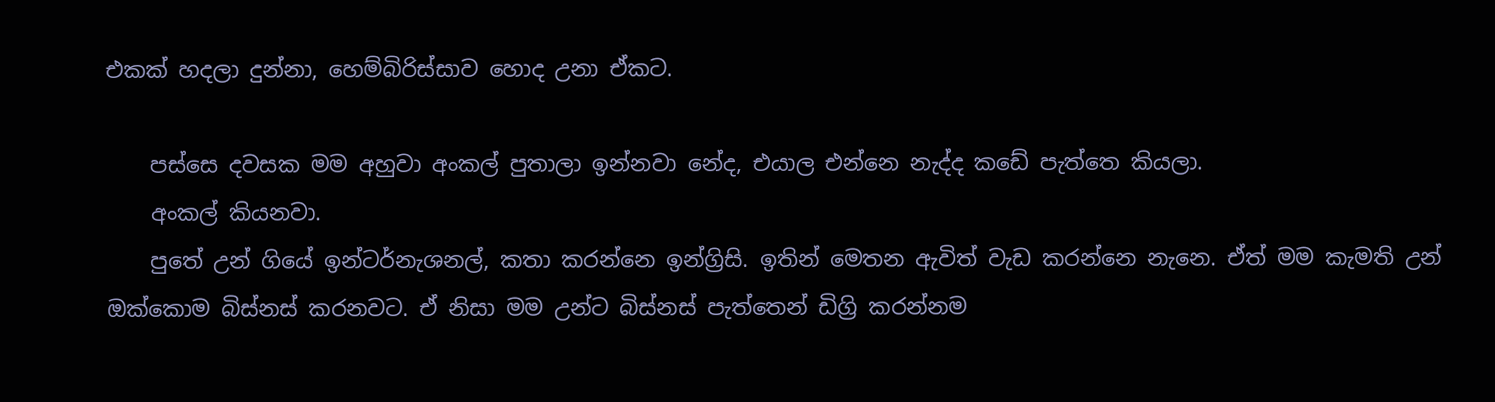එකක් හදලා දුන්නා, හෙම්බිරිස්සාව හොද උනා ඒකට.

    පස්සෙ දවසක මම අහුවා අංකල් පුතාලා ඉන්නවා නේද, එයාල එන්නෙ නැද්ද කඩේ පැත්තෙ කියලා.
    අ‍ංකල් කියනවා.
    පුතේ උන් ගියේ ඉන්ටර්නැශනල්, කතා කරන්නෙ ඉන්ග්‍රිසි. ඉතින් මෙතන ඇවිත් වැඩ කරන්නෙ නැනෙ. ඒත් මම කැමති උන් ඔක්කොම බිස්නස් කරනවට. ඒ නිසා මම උන්ට බිස්නස් පැත්තෙන් ඩිග්‍රි කරන්නම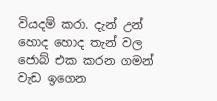වියදම් කරා. දැන් උන් හොද හොද තැන් වල ජොබ් එක කරන ගමන් වැඩ ඉගෙන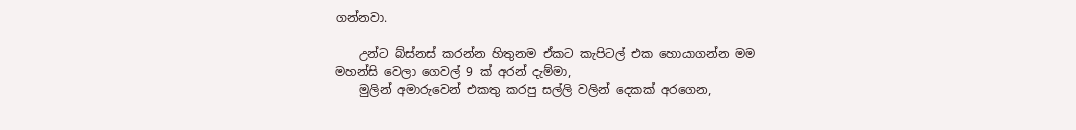ගන්නවා.

    උන්ට බ්ස්නස් කරන්න හිතුනම ඒකට කැපිටල් එක හොයාගන්න මම මහන්සි වෙලා ගෙවල් 9 ක් අරන් දැම්මා,
    මුලින් අමාරුවෙන් එකතු කරපු සල්ලි වලින් දෙකක් අරගෙන,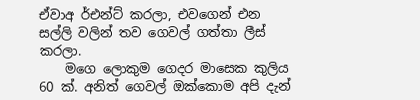ඒවාඅ ර්එන්ට් කරලා, එවගෙන් එන සල්ලි වලින් තව ගෙවල් ගත්තා ලීස් කරලා.
    මගෙ ලොකුම ගෙදර මාසෙක කුලිය 60 ක්. අනිත් ගෙවල් ඔක්කොම අපි දැන්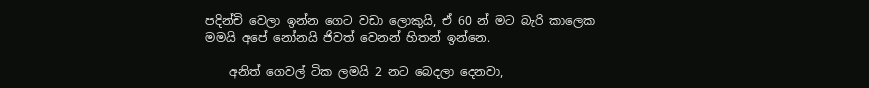පදින්චි වෙලා ඉන්න ගෙට වඩා ලොකුයි, ඒ 60 න් මට බැරි කාලෙක මමයි අපේ නෝනයි ජිවත් වෙනන් හිතන් ඉන්නෙ.

    අනිත් ගෙවල් ටික ලමයි 2 නට බෙදලා දෙනවා,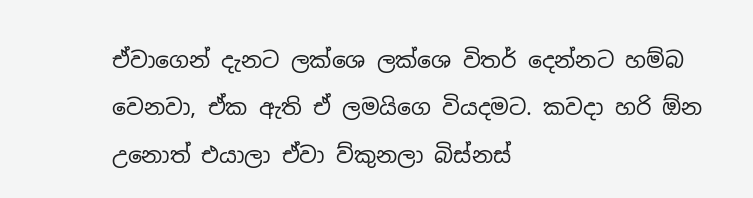ඒවාගෙන් දැනට ලක්ශෙ ලක්ශෙ විතර් දෙන්නට හම්බ වෙනවා, ඒක ඇති ඒ ලමයිගෙ වියදමට. කවදා හරි ඕන උනොත් එයාලා ඒවා ව්කුනලා බිස්නස්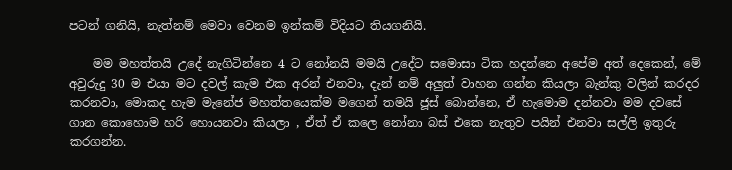පටන් ගනියි, නැත්නම් මෙවා වෙනම ඉන්කම් විදියට තියගනියි.

    මම මහත්තයි උදේ නැගිටින්නෙ 4 ට නෝනයි මමයි උදේට සමොසා ටික හදන්නෙ අපේම අත් දෙකෙන්, මේ අවුරුදු 30 ම එයා මට දවල් කැම එක අරන් එනවා, දැන් නම් අලුත් වාහන ගන්න කියලා බැන්කු වලින් කරදර කරනවා, මොකද හැම මැනේජ මහත්තයෙක්ම මගෙන් තමයි ජූස් බොන්නෙ, ඒ හැමොම දන්නවා මම දවසේ ගාන කොහොම හරි හොයනවා කියලා , ඒත් ඒ කලෙ නෝනා බස් එකෙ නැතුව පයින් එනවා සල්ලි ඉතුරු කරගන්න.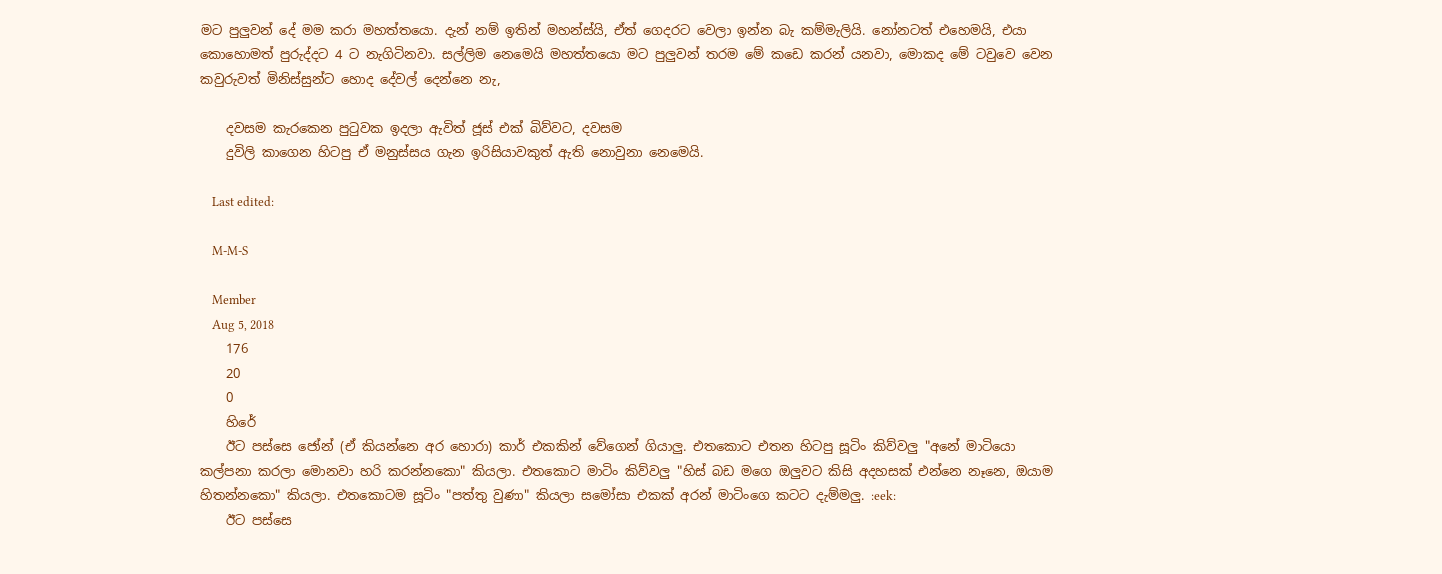මට පුලුවන් දේ මම කරා මහත්තයො. දැන් නම් ඉතින් මහන්ස්යි, ඒත් ගෙදරට වෙලා ඉන්න බැ කම්මැලියි. නෝනටත් එහෙමයි, එයා කොහොමත් පුරුද්දට 4 ට නැගිටිනවා. සල්ලිම නෙමෙයි මහත්තයො මට පුලුවන් තරම මේ කඩෙ කරන් යනවා, මොකද මේ ටවුවෙ වෙන කවුරුවත් මිනිස්සුන්ට හොද දේවල් දෙන්නෙ නැ,

    දවසම කැරකෙන පුටුවක ඉදලා ඇවිත් ජූස් එක් බිව්වට, දවසම
    දුවිලි කාගෙන හිටපු ඒ මනුස්සය ගැන ඉරිසියාවකුත් ඇති නොවුනා නෙමෙයි.

    Last edited:

    M-M-S

    Member
    Aug 5, 2018
    176
    20
    0
    හිරේ
    ඊට පස්සෙ ජෝන් (ඒ කියන්නෙ අර හොරා) කාර් එකකින් වේගෙන් ගියාලු. එතකොට එතන හිටපු සූටිං කිව්වලු "අනේ මාටියො කල්පනා කරලා මොනවා හරි කරන්නකො" කියලා. එතකොට මාටිං කිව්වලු "හිස් බඩ මගෙ ඔලුවට කිසි අදහසක් එන්නෙ නෑනෙ, ඔයාම හිතන්නකො" කියලා. එතකොටම සූටිං "පත්තු වුණා" කියලා සමෝසා එකක් අරන් මාටිංගෙ කටට දැම්මලු. :eek:
    ඊට පස්සෙ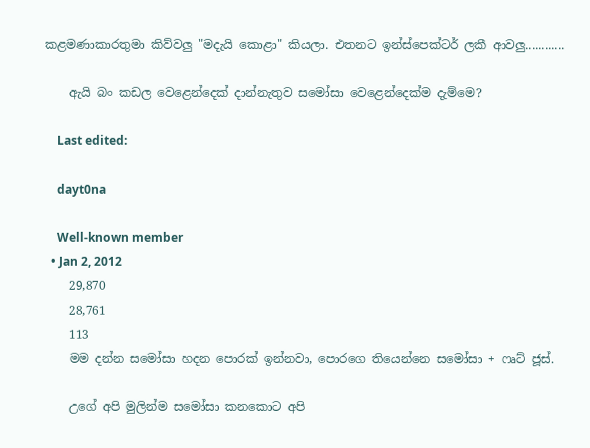කළමණාකාරතුමා කිව්වලු "මදැයි කොළා" කියලා. එතනට ඉන්ස්පෙක්ටර් ලකී ආවලු............

    ඇයි බං කඩල වෙළෙන්දෙක් දාන්නැතුව සමෝසා වෙළෙන්දෙක්ම දැම්මෙ?

    Last edited:

    dayt0na

    Well-known member
  • Jan 2, 2012
    29,870
    28,761
    113
    මම දන්න සමෝසා හදන පොරක් ඉන්නවා, පොරගෙ තියෙන්නෙ සමෝසා + ෆෘට් ජූස්.

    උගේ අපි මුලින්ම සමෝසා කනකොට අපි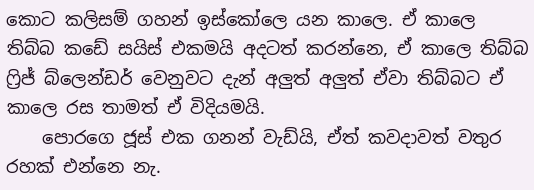කොට කලිසම් ගහන් ඉස්කෝලෙ යන කාලෙ. ඒ කාලෙ තිබ්බ කඩේ සයිස් එකමයි අදටත් කරන්නෙ, ඒ කාලෙ තිබ්බ ෆ්‍රිජ් බ්ලෙන්ඩර් වෙනුවට දැන් අලුත් අලුත් ඒවා තිබ්බට ඒ කාලෙ රස තාමත් ඒ විදියමයි.
    පොරගෙ ජූස් එක ගනන් වැඩ්යි, ඒත් කවදාවත් වතුර රහක් එන්නෙ නැ.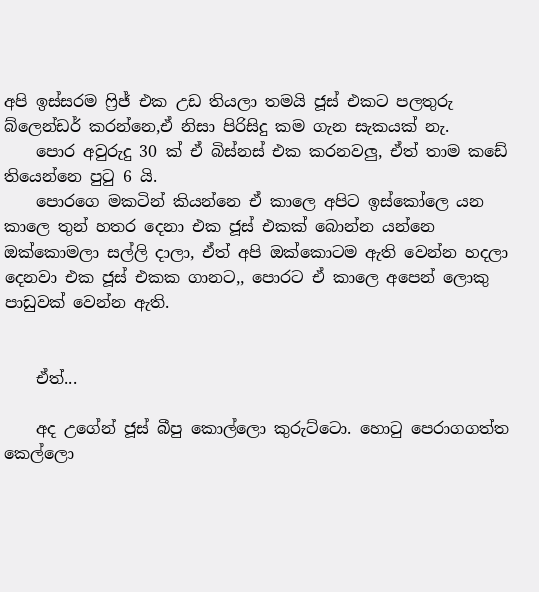අපි ඉස්සරම ෆ්‍රිජ් එක උඩ තියලා තමයි ජූස් එකට පලතුරු බ්ලෙන්ඩර් කරන්නෙ,ඒ නිසා පිරිසිදු කම ගැන සැකයක් නැ.
    පොර අවුරුදු 30 ක් ඒ බිස්නස් එක කරනවලු, ඒත් තාම කඩේ තියෙන්නෙ පුටු 6 යි.
    පොරගෙ මකටින් කියන්නෙ ඒ කාලෙ අපිට ඉස්කෝලෙ යන කාලෙ තුන් හතර දෙනා එක ජූස් එකක් බොන්න යන්නෙ ඔක්කොමලා සල්ලි දාලා, ඒත් අපි ඔක්කොටම ඇති වෙන්න හදලා දෙනවා එක ජූස් එකක ගානට,, පොරට ඒ කාලෙ අපෙන් ලොකු පාඩුවක් වෙන්න ඇති.


    ඒත්...

    අද උගේන් ජූස් බීපු කොල්ලො කුරුට්ටො. හොටු පෙරාගගත්ත කෙල්ලො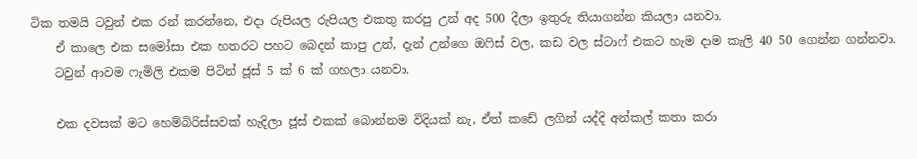ටික තමයි ටවුන් එක රන් කරන්නෙ, එදා රුපියල රුපියල එකතු කරපු උන් අද 500 දීලා ඉතුරු තියාගන්න කියලා යනවා.
    ඒ කාලෙ එක සමෝසා එක හතරට පහට බෙදන් කාපු උන්, දැන් උන්ගෙ ඔෆිස් වල, කඩ වල ස්ටාෆ් එකට හැම දාම කැලි 40 50 ගෙන්න ගන්නවා.
    ටවුන් ආවම ෆැමිලි එකම පිටින් ජූස් 5 ක් 6 ක් ගහලා යනවා.

    එක දවසක් මට හෙම්බිරිස්සවක් හැදිලා ජූස් එකක් බොන්නම විදියක් නැ, ඒත් කඩේ ලගින් යද්දි අන්කල් කතා කරා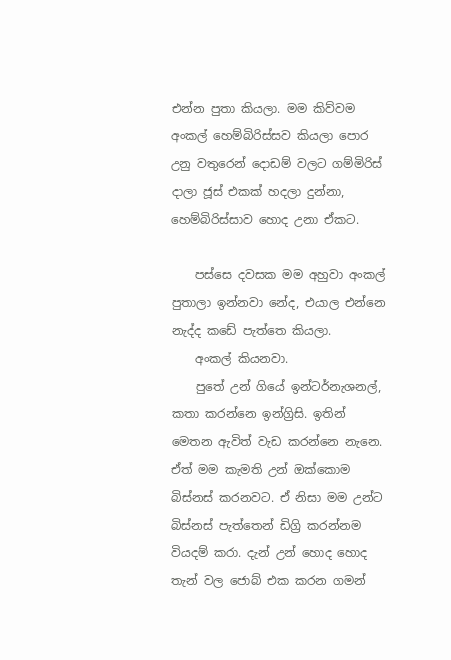එන්න පුතා කියලා. මම කිව්වම අංකල් හෙම්බිරිස්සව කියලා පොර උනු වතුරෙන් දොඩම් වලට ගම්මිරිස් දාලා ජූස් එකක් හදලා දුන්නා, හෙම්බිරිස්සාව හොද උනා ඒකට.

    පස්සෙ දවසක මම අහුවා අංකල් පුතාලා ඉන්නවා නේද, එයාල එන්නෙ නැද්ද කඩේ පැත්තෙ කියලා.
    අ‍ංකල් කියනවා.
    පුතේ උන් ගියේ ඉන්ටර්නැශනල්, කතා කරන්නෙ ඉන්ග්‍රිසි. ඉතින් මෙතන ඇවිත් වැඩ කරන්නෙ නැනෙ. ඒත් මම කැමති උන් ඔක්කොම බිස්නස් කරනවට. ඒ නිසා මම උන්ට බිස්නස් පැත්තෙන් ඩිග්‍රි කරන්නම වියදම් කරා. දැන් උන් හොද හොද තැන් වල ජොබ් එක කරන ගමන්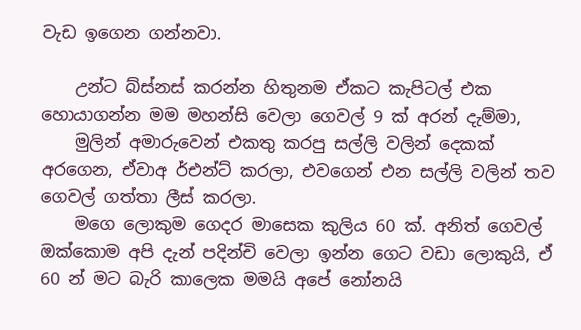වැඩ ඉගෙන ගන්නවා.

    උන්ට බ්ස්නස් කරන්න හිතුනම ඒකට කැපිටල් එක හොයාගන්න මම මහන්සි වෙලා ගෙවල් 9 ක් අරන් දැම්මා,
    මුලින් අමාරුවෙන් එකතු කරපු සල්ලි වලින් දෙකක් අරගෙන, ඒවාඅ ර්එන්ට් කරලා, එවගෙන් එන සල්ලි වලින් තව ගෙවල් ගත්තා ලීස් කරලා.
    මගෙ ලොකුම ගෙදර මාසෙක කුලිය 60 ක්. අනිත් ගෙවල් ඔක්කොම අපි දැන් පදින්චි වෙලා ඉන්න ගෙට වඩා ලොකුයි, ඒ 60 න් මට බැරි කාලෙක මමයි අපේ නෝනයි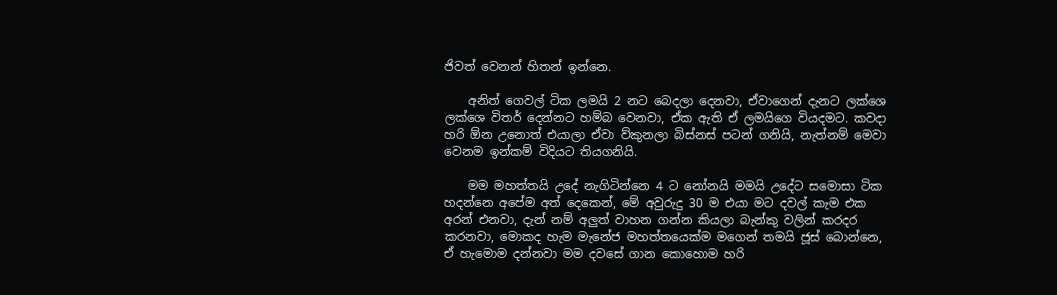ජිවත් වෙනන් හිතන් ඉන්නෙ.

    අනිත් ගෙවල් ටික ලමයි 2 නට බෙදලා දෙනවා, ඒවාගෙන් දැනට ලක්ශෙ ලක්ශෙ විතර් දෙන්නට හම්බ වෙනවා, ඒක ඇති ඒ ලමයිගෙ වියදමට. කවදා හරි ඕන උනොත් එයාලා ඒවා ව්කුනලා බිස්නස් පටන් ගනියි, නැත්නම් මෙවා වෙනම ඉන්කම් විදියට තියගනියි.

    මම මහත්තයි උදේ නැගිටින්නෙ 4 ට නෝනයි මමයි උදේට සමොසා ටික හදන්නෙ අපේම අත් දෙකෙන්, මේ අවුරුදු 30 ම එයා මට දවල් කැම එක අරන් එනවා, දැන් නම් අලුත් වාහන ගන්න කියලා බැන්කු වලින් කරදර කරනවා, මොකද හැම මැනේජ මහත්තයෙක්ම මගෙන් තමයි ජූස් බොන්නෙ, ඒ හැමොම දන්නවා මම දවසේ ගාන කොහොම හරි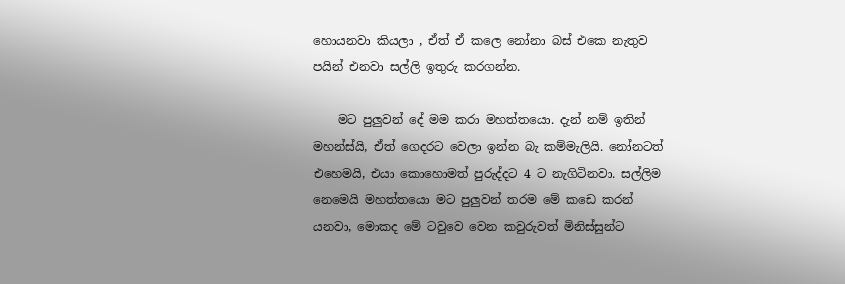හොයනවා කියලා , ඒත් ඒ කලෙ නෝනා බස් එකෙ නැතුව පයින් එනවා සල්ලි ඉතුරු කරගන්න.

    මට පුලුවන් දේ මම කරා මහත්තයො. දැන් නම් ඉතින් මහන්ස්යි, ඒත් ගෙදරට වෙලා ඉන්න බැ කම්මැලියි. නෝනටත් එහෙමයි, එයා කොහොමත් පුරුද්දට 4 ට නැගිටිනවා. සල්ලිම නෙමෙයි මහත්තයො මට පුලුවන් තරම මේ කඩෙ කරන් යනවා, මොකද මේ ටවුවෙ වෙන කවුරුවත් මිනිස්සුන්ට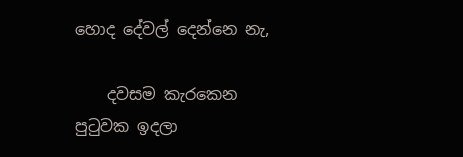හොද දේවල් දෙන්නෙ නැ,

    දවසම කැරකෙන පුටුවක ඉදලා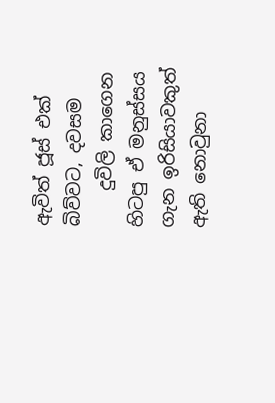ඇවිත් ජූස් එක් බිව්වට, දවසම
    දුවිලි කාගෙන හිටපු ඒ මනුස්සය ගැන ඉරිසියාවකුත් ඇති නොවුනා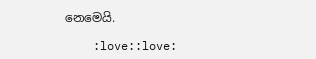නෙමෙයි.

    :love::love: